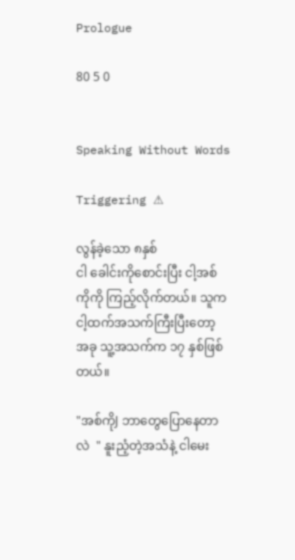Prologue

80 5 0


Speaking Without Words

Triggering ⚠

လွန်ခဲ့သော ၈နှစ်
ငါ ခေါင်းကိုစောင်းပြီး ငါ့အစ်ကိုကို ကြည့်လိုက်တယ်။ သူက ငါ့ထက်အသက်ကြီးပြီးတော့ အခု သူ့အသက်က ၁၇ နှစ်ဖြစ်တယ်။

"အစ်ကိုJ ဘာတွေပြောနေတာလဲ  " နူးညံ့တဲ့အသံနဲ့ ငါမေး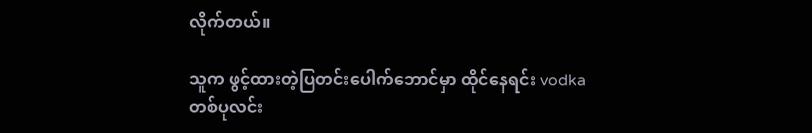လိုက်တယ်။

သူက ဖွင့်ထားတဲ့ပြတင်းပေါက်ဘောင်မှာ ထိုင်နေရင်း vodka တစ်ပုလင်း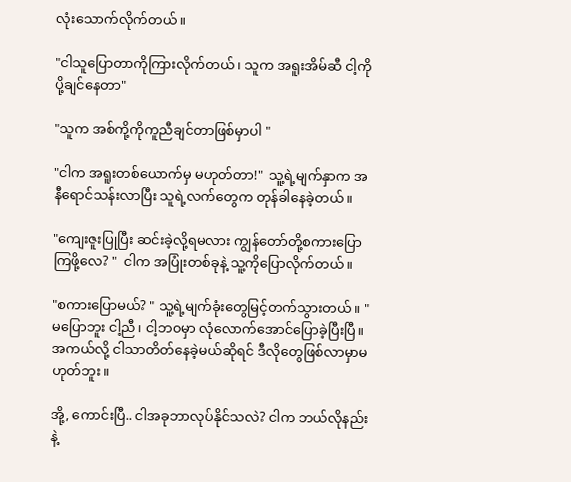လုံးသောက်လိုက်တယ်။

"ငါသူပြောတာကိုကြားလိုက်တယ်၊ သူက အရူးအိမ်ဆီ ငါ့ကိုပို့ချင်နေတာ"

"သူက အစ်ကို့ကိုကူညီချင်တာဖြစ်မှာပါ "

"ငါက အရူးတစ်ယောက်မှ မဟုတ်တာ!"  သူ့ရဲ့မျက်နှာက အနီရောင်သန်းလာပြီး သူရဲ့လက်တွေက တုန်ခါနေခဲ့တယ်။

"ကျေးဇူးပြုပြီး ဆင်းခဲ့လို့ရမလား ကျွန်တော်တို့စကားပြောကြဖို့လေ? "  ငါက အပြုံးတစ်ခုနဲ့ သူ့ကိုပြောလိုက်တယ်။

"စကားပြောမယ်? " သူ့ရဲ့မျက်ခုံးတွေမြင့်တက်သွားတယ်။ "မပြောဘူး ငါ့ညီ၊ ငါ့ဘ၀မှာ လုံလောက်အောင်ပြောခဲ့ပြီးပြီ။ အကယ်လို့ ငါသာတိတ်နေခဲ့မယ်ဆိုရင် ဒီလိုတွေဖြစ်လာမှာမဟုတ်ဘူး။

အို့, ကောင်းပြီ.. ငါအခုဘာလုပ်နိုင်သလဲ? ငါက ဘယ်လိုနည်းနဲ့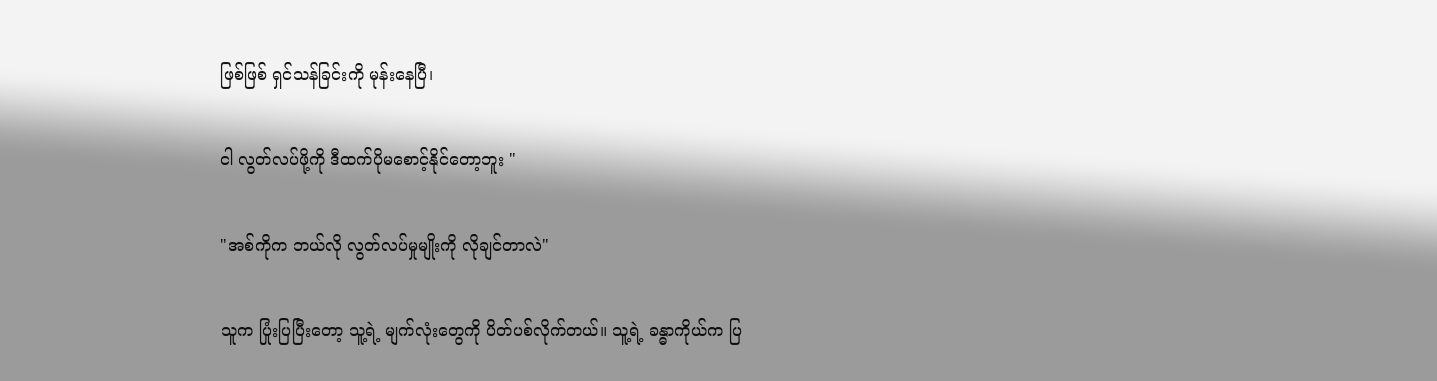ဖြစ်ဖြစ် ရှင်သန်ခြင်းကို မုန်းနေပြီ၊

ငါ လွတ်လပ်ဖို့ကို ဒီထက်ပိုမစောင့်နိုင်တော့ဘူး "

"အစ်ကိုက ဘယ်လို လွတ်လပ်မှုမျိုးကို လိုချင်တာလဲ"

သူက ပြုံးပြပြီးတော့ သူ့ရဲ့ မျက်လုံးတွေကို ပိတ်ပစ်လိုက်တယ်။ သူ့ရဲ့ ခန္ဓာကိုယ်က ပြ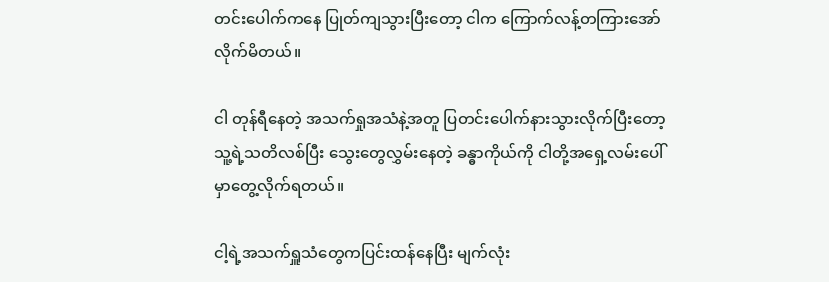တင်းပေါက်ကနေ ပြုတ်ကျသွားပြီးတော့ ငါက ကြောက်လန့်တကြားအော်လိုက်မိတယ်။

ငါ တုန်ရီနေတဲ့ အသက်ရှုအသံနဲ့အတူ ပြတင်းပေါက်နားသွားလိုက်ပြီးတော့ သူ့ရဲ့သတိလစ်ပြီး သွေးတွေလွှမ်းနေတဲ့ ခန္ဓာကိုယ်ကို ငါတို့အရှေ့လမ်းပေါ်မှာတွေ့လိုက်ရတယ်။

ငါ့ရဲ့အသက်ရှူသံတွေကပြင်းထန်နေပြီး မျက်လုံး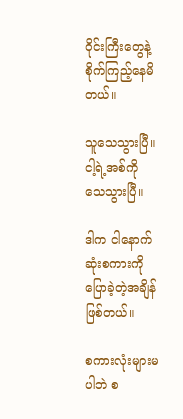ဝိုင်းကြီးတွေနဲ့ စိုက်ကြည့်နေမိတယ်။

သူသေသွားပြီ။
ငါ့ရဲ့အစ်ကို သေသွားပြီ။

ဒါက ငါနောက်ဆုံးစကားကိုပြောခဲ့တဲ့အချိန်ဖြစ်တယ်။

စကားလုံးများမပါဘဲ စ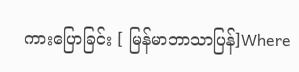ကားပြောခြင်း [ မြန်မာဘာသာပြန်]Where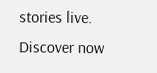stories live. Discover now